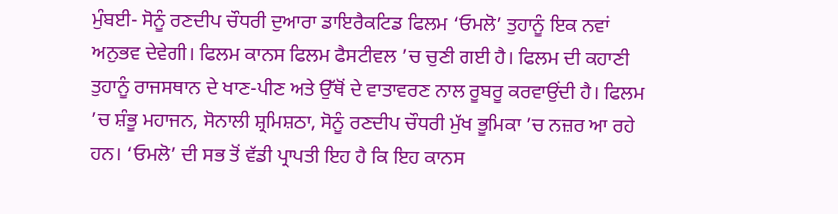ਮੁੰਬਈ- ਸੋਨੂੰ ਰਣਦੀਪ ਚੌਧਰੀ ਦੁਆਰਾ ਡਾਇਰੈਕਟਿਡ ਫਿਲਮ ‘ਓਮਲੋ’ ਤੁਹਾਨੂੰ ਇਕ ਨਵਾਂ ਅਨੁਭਵ ਦੇਵੇਗੀ। ਫਿਲਮ ਕਾਨਸ ਫਿਲਮ ਫੈਸਟੀਵਲ ’ਚ ਚੁਣੀ ਗਈ ਹੈ। ਫਿਲਮ ਦੀ ਕਹਾਣੀ ਤੁਹਾਨੂੰ ਰਾਜਸਥਾਨ ਦੇ ਖਾਣ-ਪੀਣ ਅਤੇ ਉੱਥੋਂ ਦੇ ਵਾਤਾਵਰਣ ਨਾਲ ਰੂਬਰੂ ਕਰਵਾਉਂਦੀ ਹੈ। ਫਿਲਮ ’ਚ ਸ਼ੰਭੂ ਮਹਾਜਨ, ਸੋਨਾਲੀ ਸ਼੍ਰਮਿਸ਼ਠਾ, ਸੋਨੂੰ ਰਣਦੀਪ ਚੌਧਰੀ ਮੁੱਖ ਭੂਮਿਕਾ ’ਚ ਨਜ਼ਰ ਆ ਰਹੇ ਹਨ। ‘ਓਮਲੋ’ ਦੀ ਸਭ ਤੋਂ ਵੱਡੀ ਪ੍ਰਾਪਤੀ ਇਹ ਹੈ ਕਿ ਇਹ ਕਾਨਸ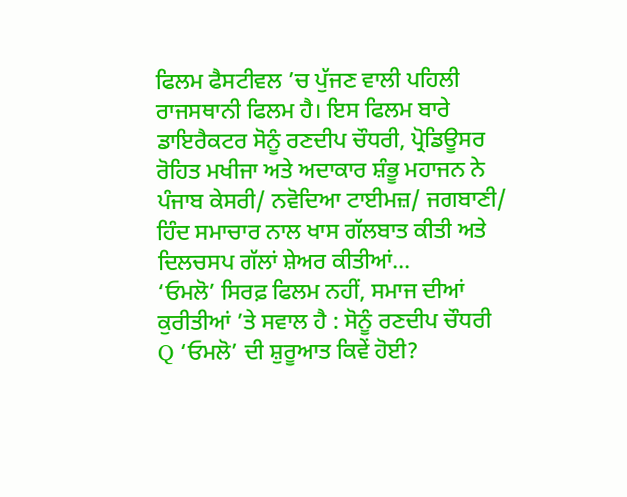ਫਿਲਮ ਫੈਸਟੀਵਲ ’ਚ ਪੁੱਜਣ ਵਾਲੀ ਪਹਿਲੀ ਰਾਜਸਥਾਨੀ ਫਿਲਮ ਹੈ। ਇਸ ਫਿਲਮ ਬਾਰੇ ਡਾਇਰੈਕਟਰ ਸੋਨੂੰ ਰਣਦੀਪ ਚੌਧਰੀ, ਪ੍ਰੋਡਿਊਸਰ ਰੋਹਿਤ ਮਖੀਜਾ ਅਤੇ ਅਦਾਕਾਰ ਸ਼ੰਭੂ ਮਹਾਜਨ ਨੇ ਪੰਜਾਬ ਕੇਸਰੀ/ ਨਵੋਦਿਆ ਟਾਈਮਜ਼/ ਜਗਬਾਣੀ/ ਹਿੰਦ ਸਮਾਚਾਰ ਨਾਲ ਖਾਸ ਗੱਲਬਾਤ ਕੀਤੀ ਅਤੇ ਦਿਲਚਸਪ ਗੱਲਾਂ ਸ਼ੇਅਰ ਕੀਤੀਆਂ...
‘ਓਮਲੋ’ ਸਿਰਫ਼ ਫਿਲਮ ਨਹੀਂ, ਸਮਾਜ ਦੀਆਂ ਕੁਰੀਤੀਆਂ ’ਤੇ ਸਵਾਲ ਹੈ : ਸੋਨੂੰ ਰਣਦੀਪ ਚੌਧਰੀ
Q ‘ਓਮਲੋ’ ਦੀ ਸ਼ੁਰੂਆਤ ਕਿਵੇਂ ਹੋਈ?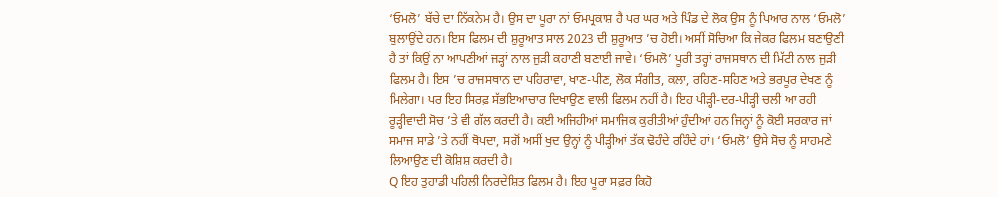‘ਓਮਲੋ’ ਬੱਚੇ ਦਾ ਨਿੱਕਨੇਮ ਹੈ। ਉਸ ਦਾ ਪੂਰਾ ਨਾਂ ਓਮਪ੍ਰਕਾਸ਼ ਹੈ ਪਰ ਘਰ ਅਤੇ ਪਿੰਡ ਦੇ ਲੋਕ ਉਸ ਨੂੰ ਪਿਆਰ ਨਾਲ ‘ਓਮਲੋ’ ਬੁਲਾਉਂਦੇ ਹਨ। ਇਸ ਫਿਲਮ ਦੀ ਸ਼ੁਰੂਆਤ ਸਾਲ 2023 ਦੀ ਸ਼ੁਰੂਆਤ ’ਚ ਹੋਈ। ਅਸੀਂ ਸੋਚਿਆ ਕਿ ਜੇਕਰ ਫਿਲਮ ਬਣਾਉਣੀ ਹੈ ਤਾਂ ਕਿਉਂ ਨਾ ਆਪਣੀਆਂ ਜੜ੍ਹਾਂ ਨਾਲ ਜੁੜੀ ਕਹਾਣੀ ਬਣਾਈ ਜਾਵੇ। ‘ਓਮਲੋ’ ਪੂਰੀ ਤਰ੍ਹਾਂ ਰਾਜਸਥਾਨ ਦੀ ਮਿੱਟੀ ਨਾਲ ਜੁੜੀ ਫਿਲਮ ਹੈ। ਇਸ ’ਚ ਰਾਜਸਥਾਨ ਦਾ ਪਹਿਰਾਵਾ, ਖਾਣ-ਪੀਣ, ਲੋਕ ਸੰਗੀਤ, ਕਲਾ, ਰਹਿਣ-ਸਹਿਣ ਅਤੇ ਭਰਪੂਰ ਦੇਖਣ ਨੂੰ ਮਿਲੇਗਾ। ਪਰ ਇਹ ਸਿਰਫ਼ ਸੱਭਇਆਚਾਰ ਦਿਖਾਉਣ ਵਾਲੀ ਫਿਲਮ ਨਹੀਂ ਹੈ। ਇਹ ਪੀੜ੍ਹੀ-ਦਰ-ਪੀੜ੍ਹੀ ਚਲੀ ਆ ਰਹੀ ਰੂੜ੍ਹੀਵਾਦੀ ਸੋਚ ’ਤੇ ਵੀ ਗੱਲ ਕਰਦੀ ਹੈ। ਕਈ ਅਜਿਹੀਆਂ ਸਮਾਜਿਕ ਕੁਰੀਤੀਆਂ ਹੁੰਦੀਆਂ ਹਨ ਜਿਨ੍ਹਾਂ ਨੂੰ ਕੋਈ ਸਰਕਾਰ ਜਾਂ ਸਮਾਜ ਸਾਡੇ ’ਤੇ ਨਹੀਂ ਥੋਪਦਾ, ਸਗੋਂ ਅਸੀਂ ਖੁਦ ਉਨ੍ਹਾਂ ਨੂੰ ਪੀੜ੍ਹੀਆਂ ਤੱਕ ਢੋਹੰਦੇ ਰਹਿੰਦੇ ਹਾਂ। ‘ਓਮਲੋ’ ਉਸੇ ਸੋਚ ਨੂੰ ਸਾਹਮਣੇ ਲਿਆਉਣ ਦੀ ਕੋਸ਼ਿਸ਼ ਕਰਦੀ ਹੈ।
Q ਇਹ ਤੁਹਾਡੀ ਪਹਿਲੀ ਨਿਰਦੇਸ਼ਿਤ ਫਿਲਮ ਹੈ। ਇਹ ਪੂਰਾ ਸਫ਼ਰ ਕਿਹੋ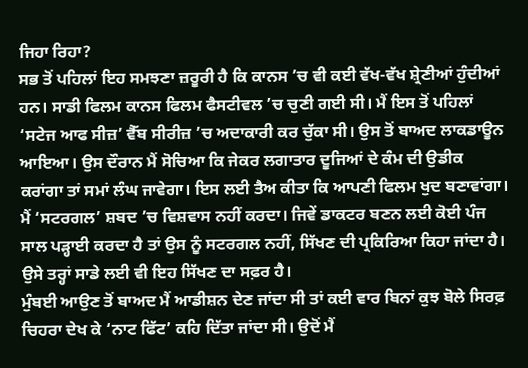ਜਿਹਾ ਰਿਹਾ?
ਸਭ ਤੋਂ ਪਹਿਲਾਂ ਇਹ ਸਮਝਣਾ ਜ਼ਰੂਰੀ ਹੈ ਕਿ ਕਾਨਸ ’ਚ ਵੀ ਕਈ ਵੱਖ-ਵੱਖ ਸ਼੍ਰੇਣੀਆਂ ਹੁੰਦੀਆਂ ਹਨ। ਸਾਡੀ ਫਿਲਮ ਕਾਨਸ ਫਿਲਮ ਫੈਸਟੀਵਲ ’ਚ ਚੁਣੀ ਗਈ ਸੀ। ਮੈਂ ਇਸ ਤੋਂ ਪਹਿਲਾਂ ‘ਸਟੇਜ ਆਫ ਸੀਜ਼’ ਵੈੱਬ ਸੀਰੀਜ਼ ’ਚ ਅਦਾਕਾਰੀ ਕਰ ਚੁੱਕਾ ਸੀ। ਉਸ ਤੋਂ ਬਾਅਦ ਲਾਕਡਾਊਨ ਆਇਆ। ਉਸ ਦੌਰਾਨ ਮੈਂ ਸੋਚਿਆ ਕਿ ਜੇਕਰ ਲਗਾਤਾਰ ਦੂਜਿਆਂ ਦੇ ਕੰਮ ਦੀ ਉਡੀਕ ਕਰਾਂਗਾ ਤਾਂ ਸਮਾਂ ਲੰਘ ਜਾਵੇਗਾ। ਇਸ ਲਈ ਤੈਅ ਕੀਤਾ ਕਿ ਆਪਣੀ ਫਿਲਮ ਖੁਦ ਬਣਾਵਾਂਗਾ। ਮੈਂ ‘ਸਟਰਗਲ’ ਸ਼ਬਦ ’ਚ ਵਿਸ਼ਵਾਸ ਨਹੀਂ ਕਰਦਾ। ਜਿਵੇਂ ਡਾਕਟਰ ਬਣਨ ਲਈ ਕੋਈ ਪੰਜ ਸਾਲ ਪੜ੍ਹਾਈ ਕਰਦਾ ਹੈ ਤਾਂ ਉਸ ਨੂੰ ਸਟਰਗਲ ਨਹੀਂ, ਸਿੱਖਣ ਦੀ ਪ੍ਰਕਿਰਿਆ ਕਿਹਾ ਜਾਂਦਾ ਹੈ। ਉਸੇ ਤਰ੍ਹਾਂ ਸਾਡੇ ਲਈ ਵੀ ਇਹ ਸਿੱਖਣ ਦਾ ਸਫ਼ਰ ਹੈ।
ਮੁੰਬਈ ਆਉਣ ਤੋਂ ਬਾਅਦ ਮੈਂ ਆਡੀਸ਼ਨ ਦੇਣ ਜਾਂਦਾ ਸੀ ਤਾਂ ਕਈ ਵਾਰ ਬਿਨਾਂ ਕੁਝ ਬੋਲੇ ਸਿਰਫ਼ ਚਿਹਰਾ ਦੇਖ ਕੇ ‘ਨਾਟ ਫਿੱਟ’ ਕਹਿ ਦਿੱਤਾ ਜਾਂਦਾ ਸੀ। ਉਦੋਂ ਮੈਂ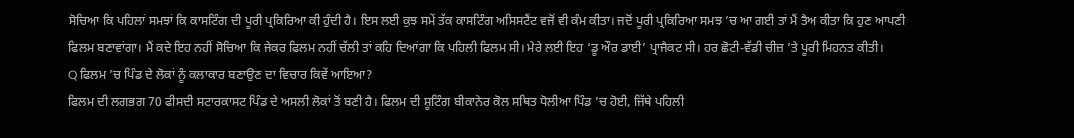ਸੋਚਿਆ ਕਿ ਪਹਿਲਾਂ ਸਮਝਾਂ ਕਿ ਕਾਸਟਿੰਗ ਦੀ ਪੂਰੀ ਪ੍ਰਕਿਰਿਆ ਕੀ ਹੁੰਦੀ ਹੈ। ਇਸ ਲਈ ਕੁਝ ਸਮੇਂ ਤੱਕ ਕਾਸਟਿੰਗ ਅਸਿਸਟੈਂਟ ਵਜੋਂ ਵੀ ਕੰਮ ਕੀਤਾ। ਜਦੋਂ ਪੂਰੀ ਪ੍ਰਕਿਰਿਆ ਸਮਝ ’ਚ ਆ ਗਈ ਤਾਂ ਮੈਂ ਤੈਅ ਕੀਤਾ ਕਿ ਹੁਣ ਆਪਣੀ ਫਿਲਮ ਬਣਾਵਾਂਗਾ। ਮੈਂ ਕਦੇ ਇਹ ਨਹੀਂ ਸੋਚਿਆ ਕਿ ਜੇਕਰ ਫਿਲਮ ਨਹੀਂ ਚੱਲੀ ਤਾਂ ਕਹਿ ਦਿਆਂਗਾ ਕਿ ਪਹਿਲੀ ਫਿਲਮ ਸੀ। ਮੇਰੇ ਲਈ ਇਹ ‘ਡੂ ਔਰ ਡਾਈ’ ਪ੍ਰਾਜੈਕਟ ਸੀ। ਹਰ ਛੋਟੀ-ਵੱਡੀ ਚੀਜ਼ ’ਤੇ ਪੂਰੀ ਮਿਹਨਤ ਕੀਤੀ।
Q ਫਿਲਮ ’ਚ ਪਿੰਡ ਦੇ ਲੋਕਾਂ ਨੂੰ ਕਲਾਕਾਰ ਬਣਾਉਣ ਦਾ ਵਿਚਾਰ ਕਿਵੇਂ ਆਇਆ?
ਫਿਲਮ ਦੀ ਲਗਭਗ 70 ਫੀਸਦੀ ਸਟਾਰਕਾਸਟ ਪਿੰਡ ਦੇ ਅਸਲੀ ਲੋਕਾਂ ਤੋਂ ਬਣੀ ਹੈ। ਫਿਲਮ ਦੀ ਸ਼ੂਟਿੰਗ ਬੀਕਾਨੇਰ ਕੋਲ ਸਥਿਤ ਧੋਲੀਆ ਪਿੰਡ ’ਚ ਹੋਈ, ਜਿੱਥੇ ਪਹਿਲੀ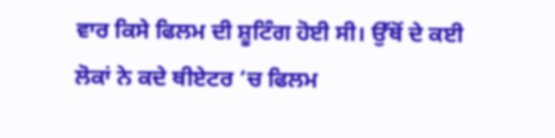ਵਾਰ ਕਿਸੇ ਫਿਲਮ ਦੀ ਸ਼ੂਟਿੰਗ ਹੋਈ ਸੀ। ਉੱਥੋਂ ਦੇ ਕਈ ਲੋਕਾਂ ਨੇ ਕਦੇ ਥੀਏਟਰ ’ਚ ਫਿਲਮ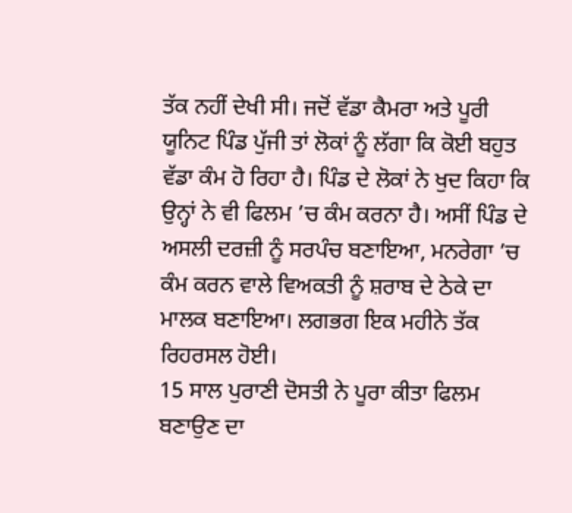ਤੱਕ ਨਹੀਂ ਦੇਖੀ ਸੀ। ਜਦੋਂ ਵੱਡਾ ਕੈਮਰਾ ਅਤੇ ਪੂਰੀ ਯੂਨਿਟ ਪਿੰਡ ਪੁੱਜੀ ਤਾਂ ਲੋਕਾਂ ਨੂੰ ਲੱਗਾ ਕਿ ਕੋਈ ਬਹੁਤ ਵੱਡਾ ਕੰਮ ਹੋ ਰਿਹਾ ਹੈ। ਪਿੰਡ ਦੇ ਲੋਕਾਂ ਨੇ ਖੁਦ ਕਿਹਾ ਕਿ ਉਨ੍ਹਾਂ ਨੇ ਵੀ ਫਿਲਮ ’ਚ ਕੰਮ ਕਰਨਾ ਹੈ। ਅਸੀਂ ਪਿੰਡ ਦੇ ਅਸਲੀ ਦਰਜ਼ੀ ਨੂੰ ਸਰਪੰਚ ਬਣਾਇਆ, ਮਨਰੇਗਾ ’ਚ ਕੰਮ ਕਰਨ ਵਾਲੇ ਵਿਅਕਤੀ ਨੂੰ ਸ਼ਰਾਬ ਦੇ ਠੇਕੇ ਦਾ ਮਾਲਕ ਬਣਾਇਆ। ਲਗਭਗ ਇਕ ਮਹੀਨੇ ਤੱਕ ਰਿਹਰਸਲ ਹੋਈ।
15 ਸਾਲ ਪੁਰਾਣੀ ਦੋਸਤੀ ਨੇ ਪੂਰਾ ਕੀਤਾ ਫਿਲਮ ਬਣਾਉਣ ਦਾ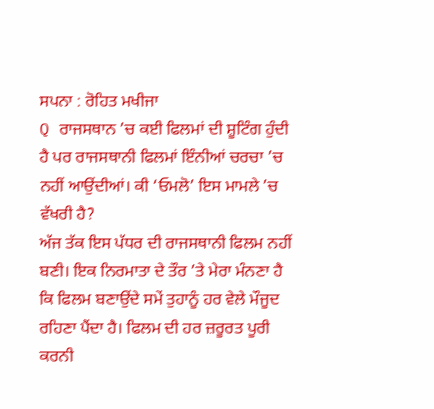ਸਪਨਾ : ਰੋਹਿਤ ਮਖੀਜਾ
Q ਰਾਜਸਥਾਨ ’ਚ ਕਈ ਫਿਲਮਾਂ ਦੀ ਸ਼ੂਟਿੰਗ ਹੁੰਦੀ ਹੈ ਪਰ ਰਾਜਸਥਾਨੀ ਫਿਲਮਾਂ ਇੰਨੀਆਂ ਚਰਚਾ ’ਚ ਨਹੀਂ ਆਉਂਦੀਆਂ। ਕੀ ‘ਓਮਲੋ’ ਇਸ ਮਾਮਲੇ ’ਚ ਵੱਖਰੀ ਹੈ?
ਅੱਜ ਤੱਕ ਇਸ ਪੱਧਰ ਦੀ ਰਾਜਸਥਾਨੀ ਫਿਲਮ ਨਹੀਂ ਬਣੀ। ਇਕ ਨਿਰਮਾਤਾ ਦੇ ਤੌਰ ’ਤੇ ਮੇਰਾ ਮੰਨਣਾ ਹੈ ਕਿ ਫਿਲਮ ਬਣਾਉਂਦੇ ਸਮੇਂ ਤੁਹਾਨੂੰ ਹਰ ਵੇਲੇ ਮੌਜੂਦ ਰਹਿਣਾ ਪੈਂਦਾ ਹੈ। ਫਿਲਮ ਦੀ ਹਰ ਜ਼ਰੂਰਤ ਪੂਰੀ ਕਰਨੀ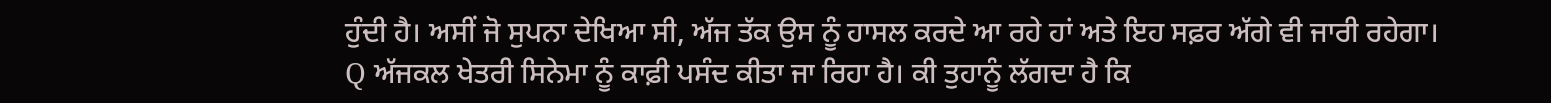ਹੁੰਦੀ ਹੈ। ਅਸੀਂ ਜੋ ਸੁਪਨਾ ਦੇਖਿਆ ਸੀ, ਅੱਜ ਤੱਕ ਉਸ ਨੂੰ ਹਾਸਲ ਕਰਦੇ ਆ ਰਹੇ ਹਾਂ ਅਤੇ ਇਹ ਸਫ਼ਰ ਅੱਗੇ ਵੀ ਜਾਰੀ ਰਹੇਗਾ।
Q ਅੱਜਕਲ ਖੇਤਰੀ ਸਿਨੇਮਾ ਨੂੰ ਕਾਫ਼ੀ ਪਸੰਦ ਕੀਤਾ ਜਾ ਰਿਹਾ ਹੈ। ਕੀ ਤੁਹਾਨੂੰ ਲੱਗਦਾ ਹੈ ਕਿ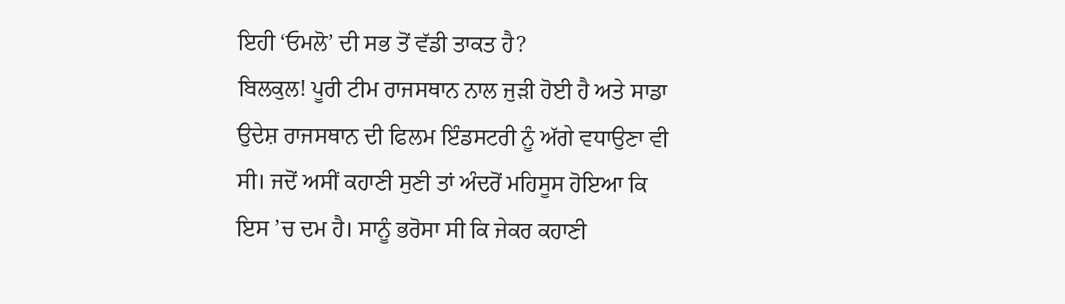ਇਹੀ ‘ਓਮਲੋ’ ਦੀ ਸਭ ਤੋਂ ਵੱਡੀ ਤਾਕਤ ਹੈ?
ਬਿਲਕੁਲ! ਪੂਰੀ ਟੀਮ ਰਾਜਸਥਾਨ ਨਾਲ ਜੁੜੀ ਹੋਈ ਹੈ ਅਤੇ ਸਾਡਾ ਉਦੇਸ਼ ਰਾਜਸਥਾਨ ਦੀ ਫਿਲਮ ਇੰਡਸਟਰੀ ਨੂੰ ਅੱਗੇ ਵਧਾਉਣਾ ਵੀ ਸੀ। ਜਦੋਂ ਅਸੀਂ ਕਹਾਣੀ ਸੁਣੀ ਤਾਂ ਅੰਦਰੋਂ ਮਹਿਸੂਸ ਹੋਇਆ ਕਿ ਇਸ ’ਚ ਦਮ ਹੈ। ਸਾਨੂੰ ਭਰੋਸਾ ਸੀ ਕਿ ਜੇਕਰ ਕਹਾਣੀ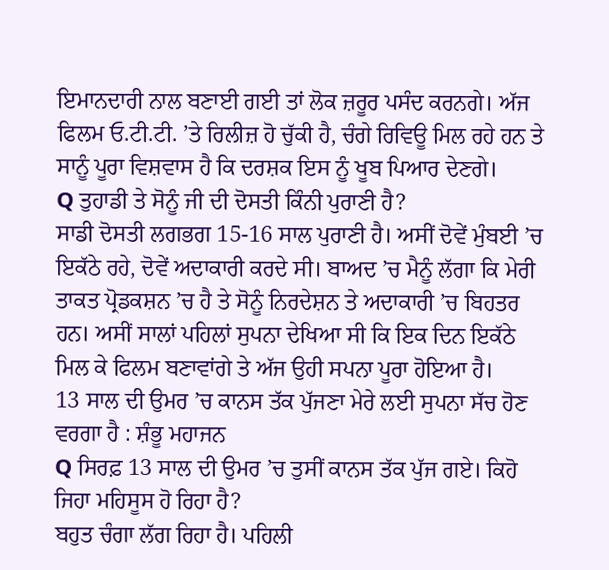ਇਮਾਨਦਾਰੀ ਨਾਲ ਬਣਾਈ ਗਈ ਤਾਂ ਲੋਕ ਜ਼ਰੂਰ ਪਸੰਦ ਕਰਨਗੇ। ਅੱਜ ਫਿਲਮ ਓ.ਟੀ.ਟੀ. ’ਤੇ ਰਿਲੀਜ਼ ਹੋ ਚੁੱਕੀ ਹੈ, ਚੰਗੇ ਰਿਵਿਊ ਮਿਲ ਰਹੇ ਹਨ ਤੇ ਸਾਨੂੰ ਪੂਰਾ ਵਿਸ਼ਵਾਸ ਹੈ ਕਿ ਦਰਸ਼ਕ ਇਸ ਨੂੰ ਖੂਬ ਪਿਆਰ ਦੇਣਗੇ।
Q ਤੁਹਾਡੀ ਤੇ ਸੋਨੂੰ ਜੀ ਦੀ ਦੋਸਤੀ ਕਿੰਨੀ ਪੁਰਾਣੀ ਹੈ?
ਸਾਡੀ ਦੋਸਤੀ ਲਗਭਗ 15-16 ਸਾਲ ਪੁਰਾਣੀ ਹੈ। ਅਸੀਂ ਦੋਵੇਂ ਮੁੰਬਈ ’ਚ ਇਕੱਠੇ ਰਹੇ, ਦੋਵੇਂ ਅਦਾਕਾਰੀ ਕਰਦੇ ਸੀ। ਬਾਅਦ ’ਚ ਮੈਨੂੰ ਲੱਗਾ ਕਿ ਮੇਰੀ ਤਾਕਤ ਪ੍ਰੋਡਕਸ਼ਨ ’ਚ ਹੈ ਤੇ ਸੋਨੂੰ ਨਿਰਦੇਸ਼ਨ ਤੇ ਅਦਾਕਾਰੀ ’ਚ ਬਿਹਤਰ ਹਨ। ਅਸੀਂ ਸਾਲਾਂ ਪਹਿਲਾਂ ਸੁਪਨਾ ਦੇਖਿਆ ਸੀ ਕਿ ਇਕ ਦਿਨ ਇਕੱਠੇ ਮਿਲ ਕੇ ਫਿਲਮ ਬਣਾਵਾਂਗੇ ਤੇ ਅੱਜ ਉਹੀ ਸਪਨਾ ਪੂਰਾ ਹੋਇਆ ਹੈ।
13 ਸਾਲ ਦੀ ਉਮਰ ’ਚ ਕਾਨਸ ਤੱਕ ਪੁੱਜਣਾ ਮੇਰੇ ਲਈ ਸੁਪਨਾ ਸੱਚ ਹੋਣ ਵਰਗਾ ਹੈ : ਸ਼ੰਭੂ ਮਹਾਜਨ
Q ਸਿਰਫ਼ 13 ਸਾਲ ਦੀ ਉਮਰ ’ਚ ਤੁਸੀਂ ਕਾਨਸ ਤੱਕ ਪੁੱਜ ਗਏ। ਕਿਹੋ ਜਿਹਾ ਮਹਿਸੂਸ ਹੋ ਰਿਹਾ ਹੈ?
ਬਹੁਤ ਚੰਗਾ ਲੱਗ ਰਿਹਾ ਹੈ। ਪਹਿਲੀ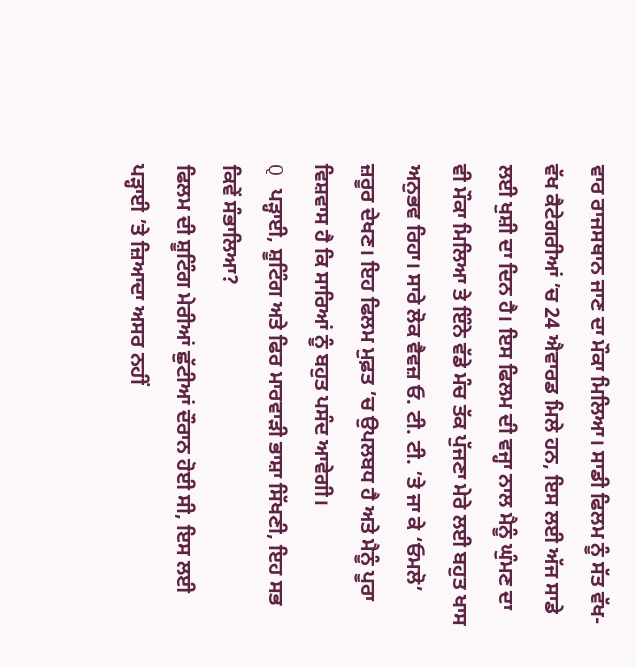ਵਾਰ ਰਾਜਸਥਾਨ ਜਾਣ ਦਾ ਮੌਕਾ ਮਿਲਿਆ। ਸਾਡੀ ਫਿਲਮ ਨੂੰ ਸੱਤ ਵੱਖ-ਵੱਖ ਕੈਟੇਗਰੀਆਂ ’ਚ 24 ਐਵਾਰਡ ਮਿਲੇ ਹਨ, ਇਸ ਲਈ ਅੱਜ ਸਾਡੇ ਲਈ ਖੁਸ਼ੀ ਦਾ ਦਿਨ ਹੈ। ਇਸ ਫਿਲਮ ਦੀ ਵਜ੍ਹਾ ਨਾਲ ਮੈਨੂੰ ਘੁੰਮਣ ਦਾ ਵੀ ਮੌਕਾ ਮਿਲਿਆ ਤੇ ਇੰਨੇ ਵੱਡੇ ਮੰਚ ਤੱਕ ਪੁੱਜਣਾ ਮੇਰੇ ਲਈ ਬਹੁਤ ਖਾਸ ਅਨੁਭਵ ਰਿਹਾ। ਸਾਰੇ ਲੋਕ ਵੈਵਜ਼ ਓ. ਟੀ. ਟੀ. ’ਤੇ ਜਾ ਕੇ ‘ਓਮਲੋ’ ਜ਼ਰੂਰ ਦੇਖਣ। ਇਹ ਫਿਲਮ ਮੁਫ਼ਤ ’ਚ ਉਪਲਬਧ ਹੈ ਅਤੇ ਮੈਨੂੰ ਪੂਰਾ ਵਿਸ਼ਵਾਸ ਹੈ ਕਿ ਸਾਰਿਆਂ ਨੂੰ ਬਹੁਤ ਪਸੰਦ ਆਵੇਗੀ।
Q ਪੜ੍ਹਾਈ, ਸ਼ੂਟਿੰਗ ਅਤੇ ਫਿਰ ਮਾਰਵਾੜੀ ਭਾਸ਼ਾ ਸਿੱਖਣੀ, ਇਹ ਸਭ ਕਿਵੇਂ ਸੰਭਾਲਿਆ?
ਫਿਲਮ ਦੀ ਸ਼ੂਟਿੰਗ ਮੇਰੀਆਂ ਛੁੱਟੀਆਂ ਦੌਰਾਨ ਹੋਈ ਸੀ, ਇਸ ਲਈ ਪੜ੍ਹਾਈ ’ਤੇ ਜ਼ਿਆਦਾ ਅਸਰ ਨਹੀਂ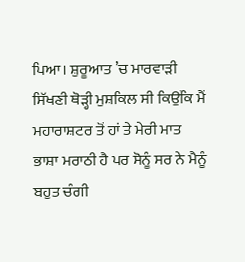ਪਿਆ। ਸ਼ੁਰੂਆਤ ’ਚ ਮਾਰਵਾੜੀ ਸਿੱਖਣੀ ਥੋੜ੍ਹੀ ਮੁਸ਼ਕਿਲ ਸੀ ਕਿਉਂਕਿ ਮੈਂ ਮਹਾਰਾਸ਼ਟਰ ਤੋਂ ਹਾਂ ਤੇ ਮੇਰੀ ਮਾਤ ਭਾਸ਼ਾ ਮਰਾਠੀ ਹੈ ਪਰ ਸੋਨੂੰ ਸਰ ਨੇ ਮੈਨੂੰ ਬਹੁਤ ਚੰਗੀ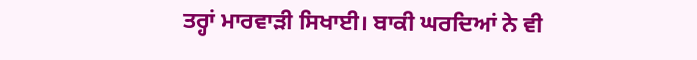ਤਰ੍ਹਾਂ ਮਾਰਵਾੜੀ ਸਿਖਾਈ। ਬਾਕੀ ਘਰਦਿਆਂ ਨੇ ਵੀ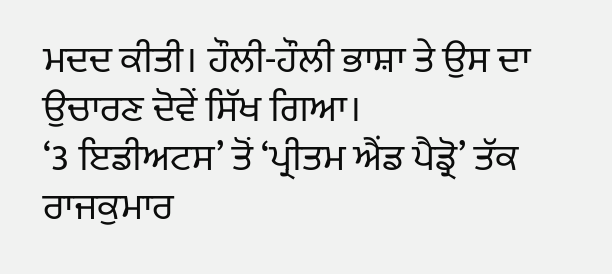ਮਦਦ ਕੀਤੀ। ਹੌਲੀ-ਹੌਲੀ ਭਾਸ਼ਾ ਤੇ ਉਸ ਦਾ ਉਚਾਰਣ ਦੋਵੇਂ ਸਿੱਖ ਗਿਆ।
‘3 ਇਡੀਅਟਸ’ ਤੋਂ ‘ਪ੍ਰੀਤਮ ਐਂਡ ਪੈਡ੍ਰੋ’ ਤੱਕ ਰਾਜਕੁਮਾਰ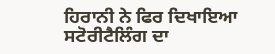ਹਿਰਾਨੀ ਨੇ ਫਿਰ ਦਿਖਾਇਆ ਸਟੋਰੀਟੈਲਿੰਗ ਦਾ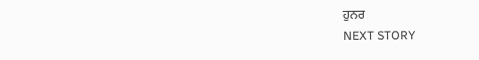ਹੁਨਰ
NEXT STORY